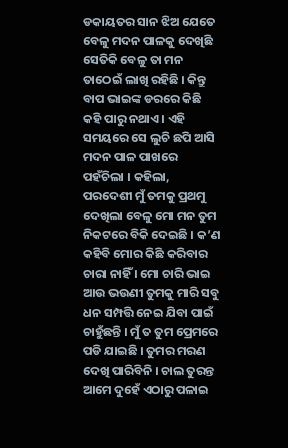ଡକାୟତର ସାନ ଝିଅ ଯେତେ ବେଳୁ ମଦନ ପାଳକୁ ଦେଖିଛି ସେତିକି ବେଳୁ ତା ମନ ତାଠେଇଁ ଲାଖି ରହିଛି । କିନ୍ତୁ ବାପ ଭାଇଙ୍କ ଡରରେ କିଛି କହି ପାରୁ ନଥାଏ । ଏହି ସମୟରେ ସେ ଲୁଚି ଛପି ଆସି ମଦନ ପାଳ ପାଖରେ ପହଁଚିଲା । କହିଲା, ପରଦେଶୀ ମୁଁ ତମକୁ ପ୍ରଥମୁ ଦେଖିଲା ବେଳୁ ମୋ ମନ ତୁମ ନିକଟରେ ବିକି ଦେଇଛି । କ’ଣ କହିବି ମୋର କିଛି କରିବାର ଚାରା ନାହିଁ । ମୋ ଚାରି ଭାଇ ଆଉ ଭଉଣୀ ତୁମକୁ ମାରି ସବୁ ଧନ ସମ୍ପତ୍ତି ନେଇ ଯିବା ପାଇଁ ଚାହୁଁଛନ୍ତି । ମୁଁ ତ ତୁମ ପ୍ରେମରେ ପଡି ଯାଇଛି । ତୁମର ମରଣ ଦେଖି ପାରିବିନି । ଚାଲ ତୁରନ୍ତ ଆମେ ଦୁହେଁ ଏଠାରୁ ପଳାଇ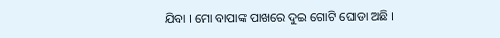ଯିବା । ମୋ ବାପାଙ୍କ ପାଖରେ ଦୁଇ ଗୋଟି ଘୋଡା ଅଛି ।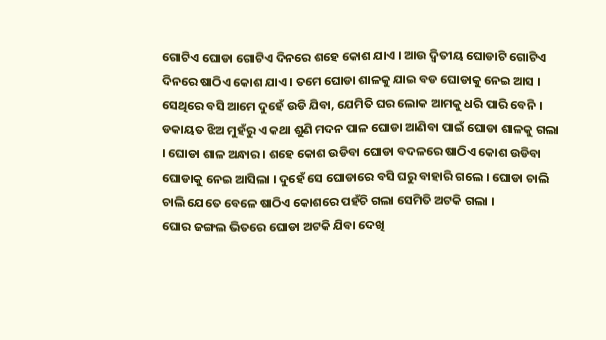ଗୋଟିଏ ଘୋଡା ଗୋଟିଏ ଦିନରେ ଶହେ କୋଶ ଯାଏ । ଆଉ ଦ୍ୱିତୀୟ ଘୋଡାଟି ଗୋଟିଏ ଦିନରେ ଷାଠିଏ କୋଶ ଯାଏ । ତମେ ଘୋଡା ଶାଳକୁ ଯାଇ ବଡ ଘୋଡାକୁ ନେଇ ଆସ । ସେଥିରେ ବସି ଆମେ ଦୁହେଁ ଉଡି ଯିବା, ଯେମିତି ଘର ଲୋକ ଆମକୁ ଧରି ପାରି ବେନି ।
ଡକାୟତ ଝିଅ ମୁହଁରୁ ଏ କଥା ଶୁଣି ମଦନ ପାଳ ଘୋଡା ଆଣିବା ପାଇଁ ଘୋଡା ଶାଳକୁ ଗଲା । ଘୋଡା ଶାଳ ଅନ୍ଧାର । ଶହେ କୋଶ ଉଡିବା ଘୋଡା ବଦଳରେ ଷାଠିଏ କୋଶ ଉଡିବା ଘୋଡାକୁ ନେଇ ଆସିଲା । ଦୁହେଁ ସେ ଘୋଡାରେ ବସି ଘରୁ ବାହାରି ଗଲେ । ଘୋଡା ଚାଲି ଚାଲି ଯେତେ ବେଳେ ଷାଠିଏ କୋଶରେ ପହଁଚି ଗଲା ସେମିତି ଅଟକି ଗଲା ।
ଘୋର ଜଙ୍ଗଲ ଭିତରେ ଘୋଡା ଅଟକି ଯିବା ଦେଖି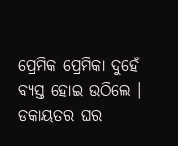ପ୍ରେମିକ ପ୍ରେମିକା ଦୁହେଁ ବ୍ୟସ୍ତ ହୋଇ ଉଠିଲେ । ଡକାୟତର ଘର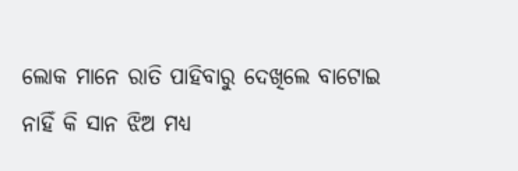ଲୋକ ମାନେ ରାତି ପାହିବାରୁ ଦେଖିଲେ ବାଟୋଇ ନାହିଁ କି ସାନ ଝିଅ ମଧ୍ୟ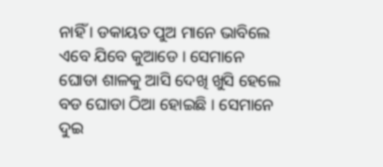ନାହିଁ । ଡକାୟତ ପୁଅ ମାନେ ଭାବିଲେ ଏବେ ଯିବେ କୁଆଡେ । ସେମାନେ ଘୋଡା ଶାଳକୁ ଆସି ଦେଖି ଖୁସି ହେଲେ ବଡ ଘୋଡା ଠିଆ ହୋଇଛି । ସେମାନେ ଦୁଇ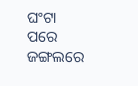ଘଂଟା ପରେ ଜଙ୍ଗଲରେ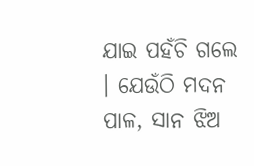ଯାଇ ପହଁଚି ଗଲେ । ଯେଉଁଠି ମଦନ ପାଳ, ସାନ ଝିଅ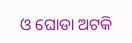ଓ ଘୋଡା ଅଟକି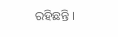ରହିଛନ୍ତି ।